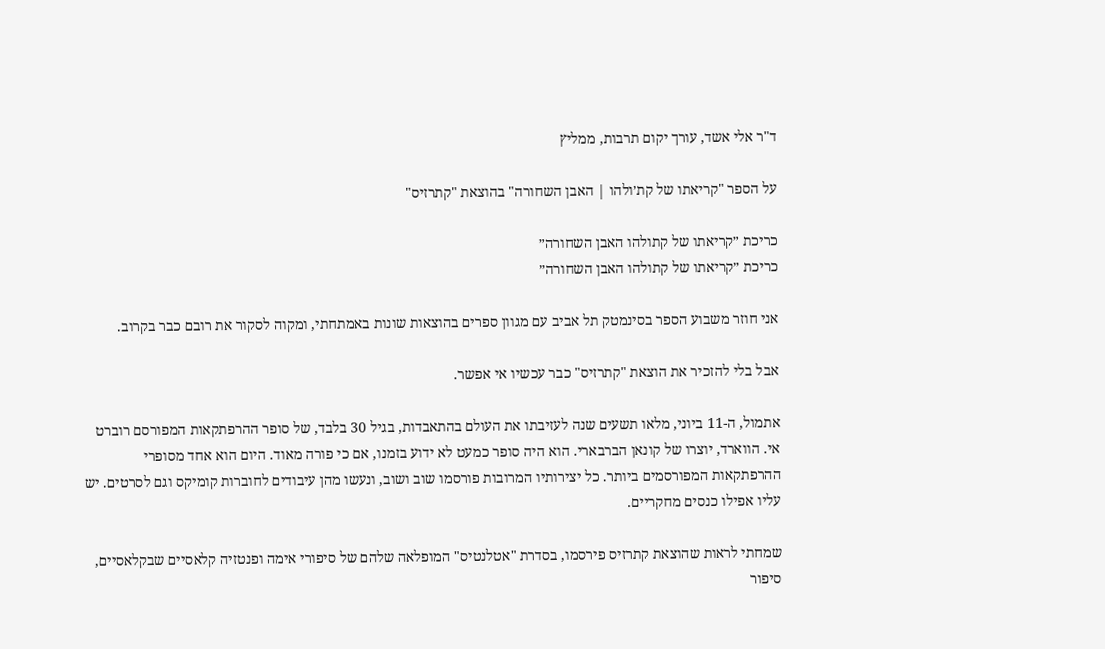ד"ר אלי אשד, עורך יקום תרבות, ממליץ

על הספר "קריאתו של קת׳ולהו | האבן השחורה" בהוצאת "קתרזיס"

כריכת ״קריאתו של קתולהו האבן השחורה״
כריכת ״קריאתו של קתולהו האבן השחורה״

אני חוזר משבוע הספר בסינמטק תל אביב עם מגוון ספרים בהוצאות שונות באמתחתי, ומקוה לסקור את רובם כבר בקרוב.

אבל בלי להזכיר את הוצאת "קתרזיס" כבר עכשיו אי אפשר.

אתמול, ה-11 ביוני, מלאו תשעים שנה לעזיבתו את העולם בהתאבדות, בגיל 30 בלבד, של סופר ההרפתקאות המפורסם רוברט אי. הווארד, יוצרו של קונאן הברבארי. הוא היה סופר כמעט לא ידוע בזמנו, אם כי פורה מאוד. היום הוא אחד מסופרי ההרפתקאות המפורסמים ביותר. כל יצירותיו המרובות פורסמו שוב ושוב, ונעשו מהן עיבודים לחוברות קומיקס וגם לסרטים. יש עליו אפילו כנסים מחקריים.

שמחתי לראות שהוצאת קתרזיס פירסמו, בסדרת "אטלנטיס" המופלאה שלהם של סיפורי אימה ופנטזיה קלאסיים שבקלאסיים, סיפור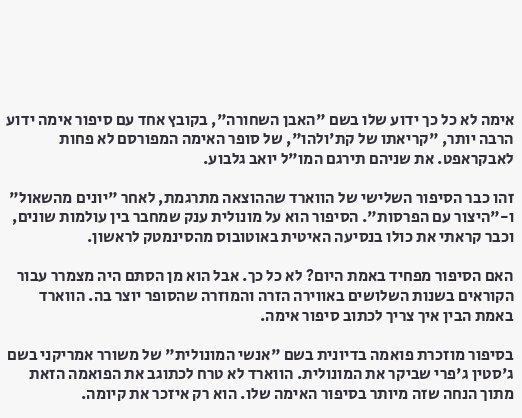אימה לא כל כך ידוע שלו בשם "האבן השחורה", בקובץ אחד עם סיפור אימה ידוע הרבה יותר, "קריאתו של קת'ולהו", של סופר האימה המפורסם לא פחות לאבקראפט. את שניהם תירגם המו"ל יואב גלבוע.

זהו כבר הסיפור השלישי של הווארד שההוצאה מתרגמת, לאחר "יונים מהשאול" ו-"היצור עם הפרסות". הסיפור הוא על מונולית ענק שמחבר בין עולמות שונים, וכבר קראתי את כולו בנסיעה האיטית באוטובוס מהסינמטק לראשון.

האם הסיפור מפחיד באמת היום? לא כל כך. אבל הוא מן הסתם היה מצמרר עבור הקוראים בשנות השלושים באווירה הזרה והמוזרה שהסופר יוצר בה. הווארד באמת הבין איך צריך לכתוב סיפור אימה.

בסיפור מוזכרת פואמה בדיונית בשם "אנשי המונולית" של משורר אמריקני בשם ג'סטין ג'פרי שביקר את המונולית. הווארד לא טרח לכתוגב את הפואמה הזאת מתוך הנחה שזה מיותר בסיפור האימה שלו. הוא רק איזכר את קיומה.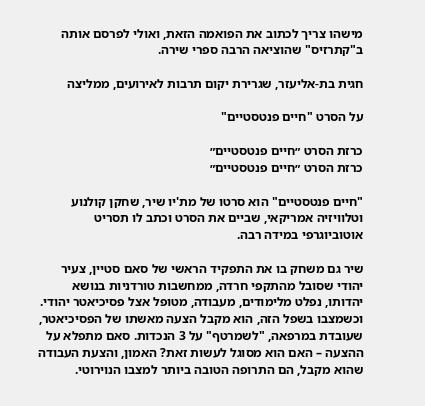מישהו צריך לכתוב את הפואמה הזאת, ואולי לפרסם אותה ב"קתרזיס" שהוציאה הרבה ספרי שירה.

חגית בת-אליעזר, שגרירת יקום תרבות לאירועים, ממליצה

על הסרט "חיים פנטסטיים"

כרזת הסרט ״חיים פנטסטיים״
כרזת הסרט ״חיים פנטסטיים״

"חיים פנטסטיים" הוא סרטו של מת'יו שיר, שחקן קולנוע וטלוויזיה אמריקאי, שביים את הסרט וכתב לו תסריט אוטוביוגרפי במידה רבה.

שיר גם משחק בו את התפקיד הראשי של סאם סטיין, צעיר יהודי שסובל מהתקפי חרדה, ממחשבות טורדניות בנושא יהדותו, נפלט מלימודים, מעבודה, מטופל אצל פסיכיאטר יהודי. וכשמצבו בשפל הזה, הוא מקבל הצעה מאשתו של הפסיכיאטר, שעובדת במרפאה, "לשמרטף" על 3 הנכדות. סאם מתפלא על ההצעה – האם הוא מסוגל לעשות זאת? האמון, והצעת העבודה שהוא מקבל, הם התרופה הטובה ביותר למצבו הנוירוטי.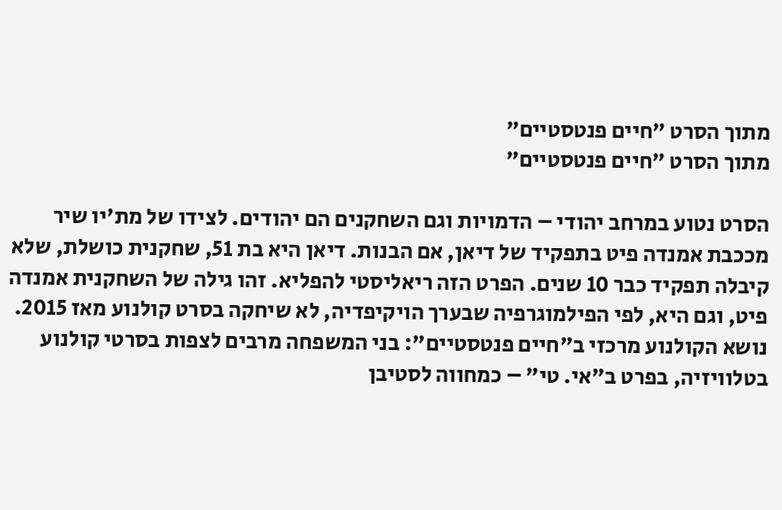מתוך הסרט ״חיים פנטסטיים״
מתוך הסרט ״חיים פנטסטיים״

הסרט נטוע במרחב יהודי – הדמויות וגם השחקנים הם יהודים. לצידו של מת'יו שיר מככבת אמנדה פיט בתפקיד של דיאן, אם הבנות. דיאן היא בת 51, שחקנית כושלת, שלא קיבלה תפקיד כבר 10 שנים. הפרט הזה ריאליסטי להפליא. זהו גילה של השחקנית אמנדה פיט, וגם היא, לפי הפילמוגרפיה שבערך הויקיפדיה, לא שיחקה בסרט קולנוע מאז 2015. נושא הקולנוע מרכזי ב"חיים פנטסטיים": בני המשפחה מרבים לצפות בסרטי קולנוע בטלוויזיה, בפרט ב"אי. טי" – כמחווה לסטיבן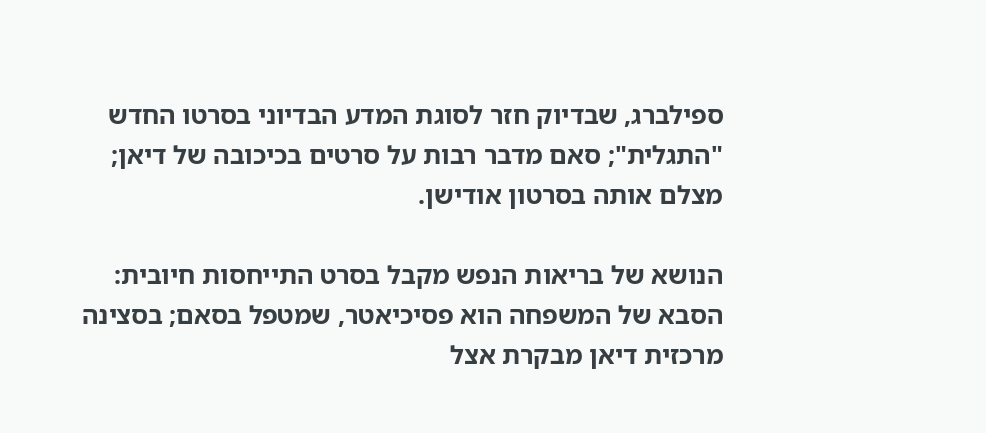ספילברג, שבדיוק חזר לסוגת המדע הבדיוני בסרטו החדש "התגלית"; סאם מדבר רבות על סרטים בכיכובה של דיאן; מצלם אותה בסרטון אודישן.

הנושא של בריאות הנפש מקבל בסרט התייחסות חיובית: הסבא של המשפחה הוא פסיכיאטר, שמטפל בסאם; בסצינה מרכזית דיאן מבקרת אצל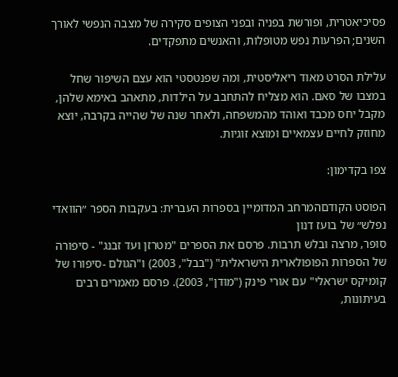פסיכיאטרית, ופורשת בפניה ובפני הצופים סקירה של מצבה הנפשי לאורך השנים; הפרעות נפש מטופלות, והאנשים מתפקדים.

עלילת הסרט מאוד ריאליסטית, ומה שפנטסטי הוא עצם השיפור שחל במצבו של סאם. הוא מצליח להתחבב על הילדות, מתאהב באימא שלהן, מקבל יחס מכבד ואוהד מהמשפחה, ולאחר שנה של שהייה בקרבה, יוצא מחוזק לחיים עצמאיים ומוצא זוגיות.

צפו בקדימון:

הפוסט הקודםהמרחב המדומיין בספרות העברית: בעקבות הספר ״הוואדי נפלש״ של בועז דנון
סופר, מרצה ובלש תרבות. פרסם את הספרים "מטרזן ועד זבנג" - סיפורה של הספרות הפופולארית הישראלית" ("בבל", 2003) ו"הגולם -סיפורו של קומיקס ישראלי" עם אורי פינק ("מודן", 2003). פרסם מאמרים רבים בעיתונות,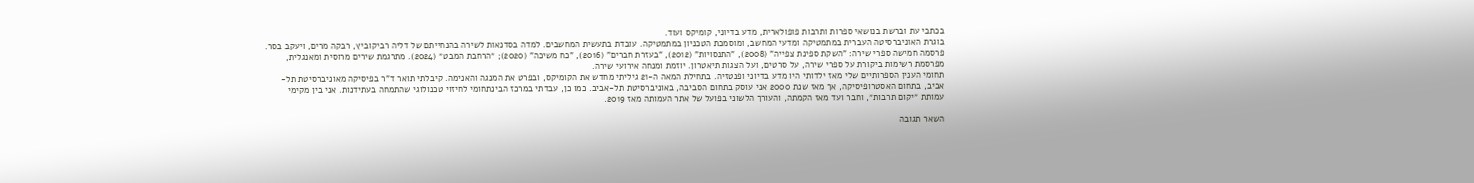בכתבי עת וברשת בנושאי ספרות ותרבות פופולארית, מדע בדיוני, קומיקס ועוד.
בוגרת האוניברסיטה העברית במתמטיקה ומדעי המחשב, ומוסמכת הטכניון במתמטיקה. עובדת בתעשית המחשבים. למדה בסדנאות לשירה בהנחייתם של דליה רביקוביץ, רבקה מרים, ויעקב בסר. פרסמה חמישה ספרי שירה: "השקת ספינת צפייה" (2008), "התנסויות" (2012), "בעזרת חברים" (2016), "כח משיכה" (2020); ״הרחבת המבט״ (2024). מתרגמת שירים מרוסית ומאנגלית, מפרסמת רשימות ביקורת על ספרי שירה, על סרטים, ועל הצגות תיאטרון. יוזמת ומנחה אירועי שירה.
תחומי הענין הספרותיים שלי מאז ילדותי היו מדע בדיוני ופנטזיה. בתחילת המאה ה-21 גיליתי מחדש את הקומיקס, ובפרט את המנגה והאנימה. קיבלתי תואר ד"ר בפיסיקה מאוניברסיטת תל-אביב, בתחום האסטרופיסיקה, אך מאז שנת 2000 אני עוסק בתחום הסביבה, באוניברסיטת תל-אביב. כמו כן, עבדתי במרכז הבינתחומי לחיזוי טכנולוגי שהתמחה בעתידנות. אני בין מקימי עמותת ״יקום תרבות״, וחבר ועד מאז הקמתה, והעורך הלשוני בפועל של אתר העמותה מאז 2019.

השאר תגובה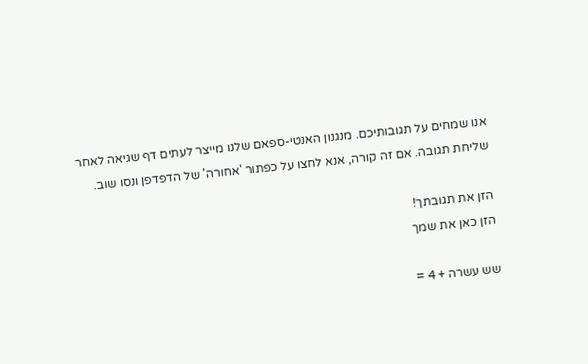אנו שמחים על תגובותיכם. מנגנון האנטי-ספאם שלנו מייצר לעתים דף שגיאה לאחר שליחת תגובה. אם זה קורה, אנא לחצו על כפתור 'אחורה' של הדפדפן ונסו שוב.

הזן את תגובתך!
הזן כאן את שמך

שש עשרה + 4 =